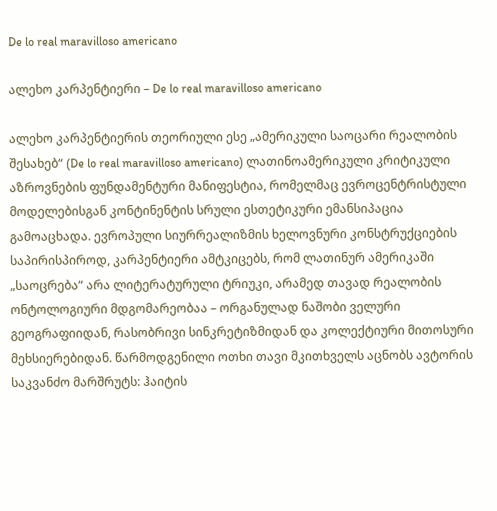De lo real maravilloso americano

ალეხო კარპენტიერი – De lo real maravilloso americano

ალეხო კარპენტიერის თეორიული ესე „ამერიკული საოცარი რეალობის შესახებ“ (De lo real maravilloso americano) ლათინოამერიკული კრიტიკული აზროვნების ფუნდამენტური მანიფესტია, რომელმაც ევროცენტრისტული მოდელებისგან კონტინენტის სრული ესთეტიკური ემანსიპაცია გამოაცხადა. ევროპული სიურრეალიზმის ხელოვნური კონსტრუქციების საპირისპიროდ, კარპენტიერი ამტკიცებს, რომ ლათინურ ამერიკაში „საოცრება“ არა ლიტერატურული ტრიუკი, არამედ თავად რეალობის ონტოლოგიური მდგომარეობაა – ორგანულად ნაშობი ველური გეოგრაფიიდან, რასობრივი სინკრეტიზმიდან და კოლექტიური მითოსური მეხსიერებიდან. წარმოდგენილი ოთხი თავი მკითხველს აცნობს ავტორის საკვანძო მარშრუტს: ჰაიტის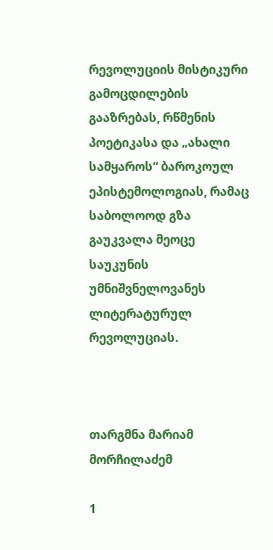რევოლუციის მისტიკური გამოცდილების გააზრებას, რწმენის პოეტიკასა და „ახალი სამყაროს“ ბაროკოულ ეპისტემოლოგიას, რამაც საბოლოოდ გზა გაუკვალა მეოცე საუკუნის უმნიშვნელოვანეს ლიტერატურულ რევოლუციას.



თარგმნა მარიამ მორჩილაძემ

1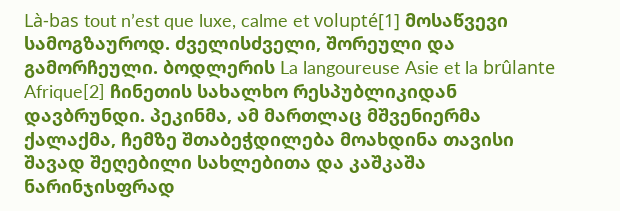Là-bas tout n’est que luxe, calme et volupté[1] მოსაწვევი სამოგზაუროდ. ძველისძველი, შორეული და გამორჩეული. ბოდლერის La langoureuse Asie et la brûlante Afrique[2] ჩინეთის სახალხო რესპუბლიკიდან დავბრუნდი. პეკინმა, ამ მართლაც მშვენიერმა ქალაქმა, ჩემზე შთაბეჭდილება მოახდინა თავისი შავად შეღებილი სახლებითა და კაშკაშა ნარინჯისფრად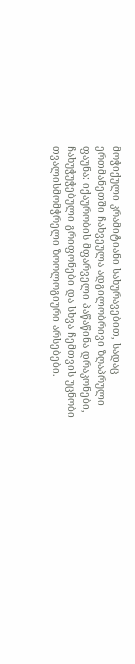მოჭიქული კრამიტიანი სახურავებით, სადაც ერთმანეთში ჩახვეულა ადგილობრივი ზღაპრული ფაუნა: იქაურობის მფარველი პაწაწინა დრაკონები, ჩახუჭუჭებული გრიფონები და სხვა ჩემთვის უცნობი თვალისმომჭრელი ზოოლოგიური არსებები.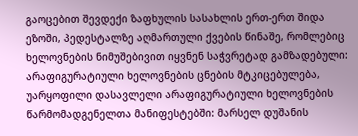გაოცებით შევდექი ზაფხულის სასახლის ერთ-ერთ შიდა ეზოში, პედესტალზე აღმართული ქვების წინაშე, რომლებიც ხელოვნების ნიმუშებივით იყვნენ საჭვრეტად გამზადებული: არაფიგურატიული ხელოვნების ცნების მტკიცებულება, უარყოფილი დასავლელი არაფიგურატიული ხელოვნების წარმომადგენელთა მანიფესტებში: მარსელ დუშანის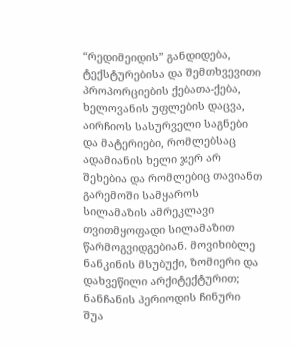“რედიმეიდის” განდიდება, ტექსტურებისა და შემთხვევითი პროპორციების ქებათა-ქება, ხელოვანის უფლების დაცვა, აირჩიოს სასურველი საგნები და მატერიები, რომლებსაც ადამიანის ხელი ჯერ არ შეხებია და რომლებიც თავიანთ გარემოში სამყაროს სილამაზის ამრეკლავი თვითმყოფადი სილამაზით წარმოგვიდგებიან. მოვიხიბლე ნანკინის მსუბუქი, ზომიერი და დახვეწილი არქიტექტურით; ნანჩანის პერიოდის ჩინური შუა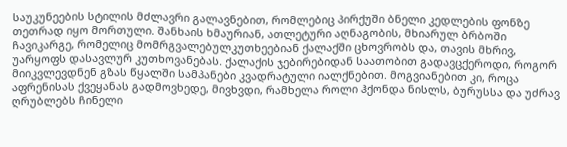საუკუნეების სტილის მძლავრი გალავნებით, რომლებიც პირქუში ბნელი კედლების ფონზე თეთრად იყო მორთული. შანხაის ხმაურიან, ათლეტური აღნაგობის, მხიარულ ბრბოში ჩავიკარგე, რომელიც მომრგვალებულკუთხეებიან ქალაქში ცხოვრობს და, თავის მხრივ, უარყოფს დასავლურ კუთხოვანებას. ქალაქის ჯებირებიდან საათობით გადავცქეროდი, როგორ მიიკვლევდნენ გზას წყალში სამპანები კვადრატული იალქნებით. მოგვიანებით კი, როცა აფრენისას ქვეყანას გადმოვხედე, მივხვდი, რამხელა როლი ჰქონდა ნისლს, ბურუსსა და უძრავ ღრუბლებს ჩინელი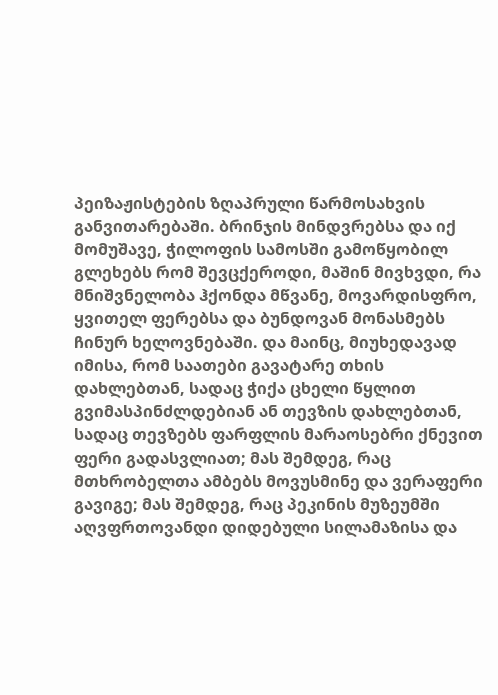პეიზაჟისტების ზღაპრული წარმოსახვის განვითარებაში. ბრინჯის მინდვრებსა და იქ მომუშავე, ჭილოფის სამოსში გამოწყობილ გლეხებს რომ შევცქეროდი, მაშინ მივხვდი, რა მნიშვნელობა ჰქონდა მწვანე, მოვარდისფრო, ყვითელ ფერებსა და ბუნდოვან მონასმებს ჩინურ ხელოვნებაში. და მაინც, მიუხედავად იმისა, რომ საათები გავატარე თხის დახლებთან, სადაც ჭიქა ცხელი წყლით გვიმასპინძლდებიან ან თევზის დახლებთან, სადაც თევზებს ფარფლის მარაოსებრი ქნევით ფერი გადასვლიათ; მას შემდეგ, რაც მთხრობელთა ამბებს მოვუსმინე და ვერაფერი გავიგე; მას შემდეგ, რაც პეკინის მუზეუმში აღვფრთოვანდი დიდებული სილამაზისა და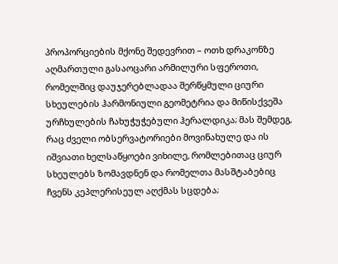პროპორციების მქონე შედევრით – ოთხ დრაკონზე აღმართული გასაოცარი არმილური სფეროთი, რომელშიც დაუჯერებლადაა შერწყმული ციური სხეულების ჰარმონიული გეომეტრია და მიწისქვეშა ურჩხულების ჩახუჭუჭებული ჰერალდიკა; მას შემდეგ, რაც ძველი ობსერვატორიები მოვინახულე და ის იშვიათი ხელსაწყოები ვიხილე, რომლებითაც ციურ სხეულებს ზომავდნენ და რომელთა მასშტაბებიც ჩვენს კეპლერისეულ აღქმას სცდება;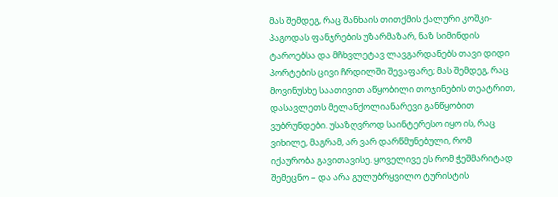მას შემდეგ, რაც შანხაის თითქმის ქალური კოშკი-პაგოდას ფანჯრების უზარმაზარ, ნაზ სიმინდის ტაროებსა და მჩხვლეტავ ლავგარდანებს თავი დიდი პორტების ცივი ჩრდილში შევაფარე; მას შემდეგ, რაც მოვინუსხე საათივით აწყობილი თოჯინების თეატრით, დასავლეთს მელანქოლიანარევი განწყობით ვუბრუნდები. უსაზღვროდ საინტერესო იყო ის, რაც ვიხილე, მაგრამ, არ ვარ დარწმუნებული, რომ იქაურობა გავითავისე. ყოველივე ეს რომ ჭეშმარიტად შემეცნო – და არა გულუბრყვილო ტურისტის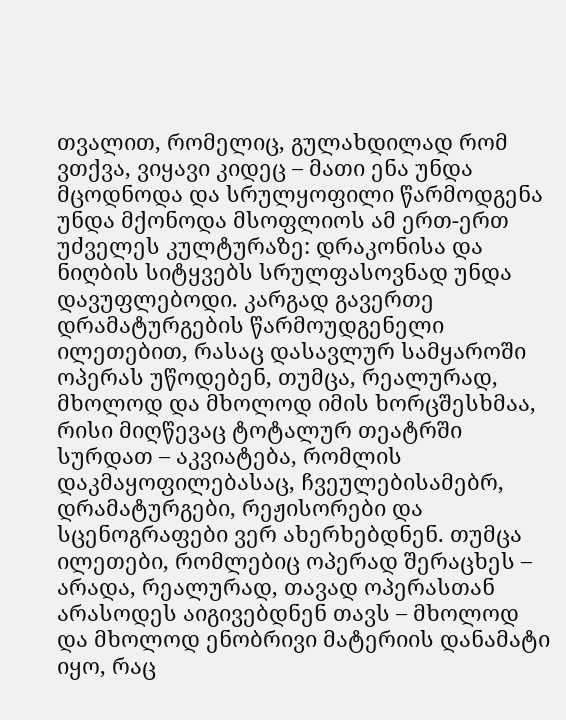თვალით, რომელიც, გულახდილად რომ ვთქვა, ვიყავი კიდეც – მათი ენა უნდა მცოდნოდა და სრულყოფილი წარმოდგენა უნდა მქონოდა მსოფლიოს ამ ერთ-ერთ უძველეს კულტურაზე: დრაკონისა და ნიღბის სიტყვებს სრულფასოვნად უნდა დავუფლებოდი. კარგად გავერთე დრამატურგების წარმოუდგენელი ილეთებით, რასაც დასავლურ სამყაროში ოპერას უწოდებენ, თუმცა, რეალურად, მხოლოდ და მხოლოდ იმის ხორცშესხმაა, რისი მიღწევაც ტოტალურ თეატრში სურდათ – აკვიატება, რომლის დაკმაყოფილებასაც, ჩვეულებისამებრ, დრამატურგები, რეჟისორები და სცენოგრაფები ვერ ახერხებდნენ. თუმცა ილეთები, რომლებიც ოპერად შერაცხეს – არადა, რეალურად, თავად ოპერასთან არასოდეს აიგივებდნენ თავს – მხოლოდ და მხოლოდ ენობრივი მატერიის დანამატი იყო, რაც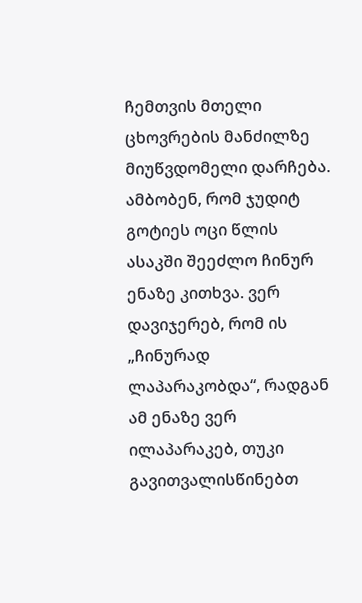ჩემთვის მთელი ცხოვრების მანძილზე მიუწვდომელი დარჩება. ამბობენ, რომ ჯუდიტ გოტიეს ოცი წლის ასაკში შეეძლო ჩინურ ენაზე კითხვა. ვერ დავიჯერებ, რომ ის „ჩინურად ლაპარაკობდა“, რადგან ამ ენაზე ვერ ილაპარაკებ, თუკი გავითვალისწინებთ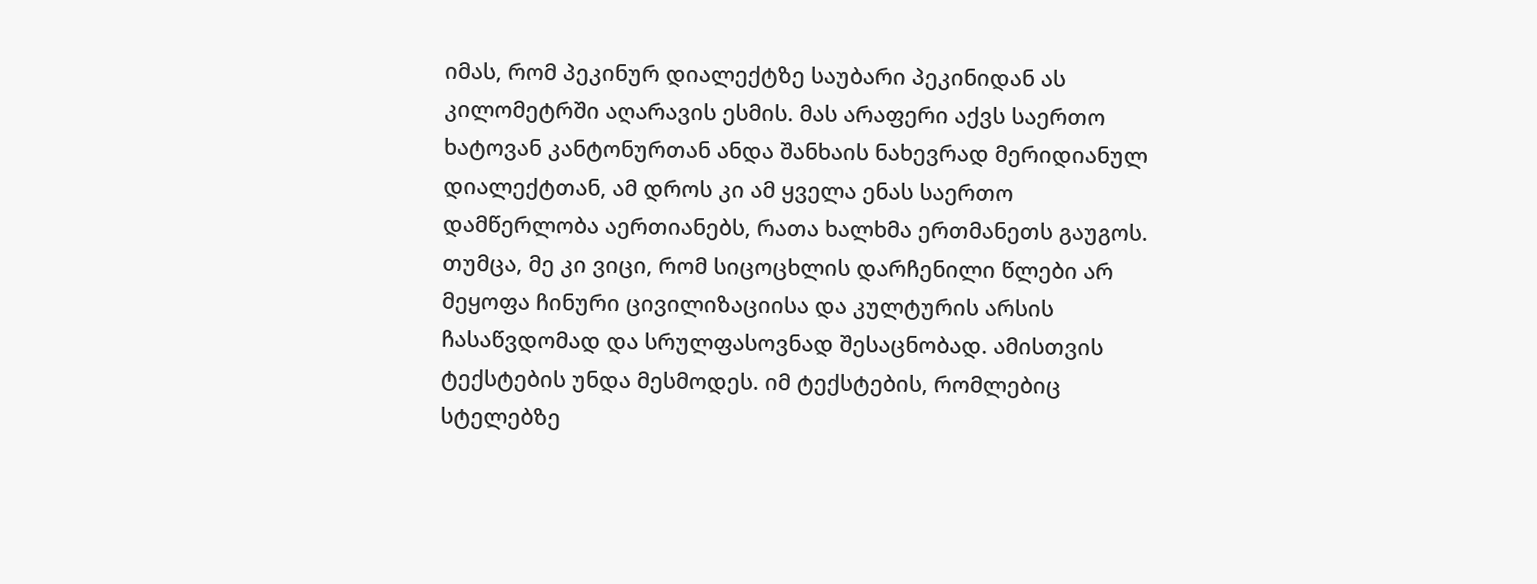იმას, რომ პეკინურ დიალექტზე საუბარი პეკინიდან ას კილომეტრში აღარავის ესმის. მას არაფერი აქვს საერთო ხატოვან კანტონურთან ანდა შანხაის ნახევრად მერიდიანულ დიალექტთან, ამ დროს კი ამ ყველა ენას საერთო დამწერლობა აერთიანებს, რათა ხალხმა ერთმანეთს გაუგოს. თუმცა, მე კი ვიცი, რომ სიცოცხლის დარჩენილი წლები არ მეყოფა ჩინური ცივილიზაციისა და კულტურის არსის ჩასაწვდომად და სრულფასოვნად შესაცნობად. ამისთვის ტექსტების უნდა მესმოდეს. იმ ტექსტების, რომლებიც სტელებზე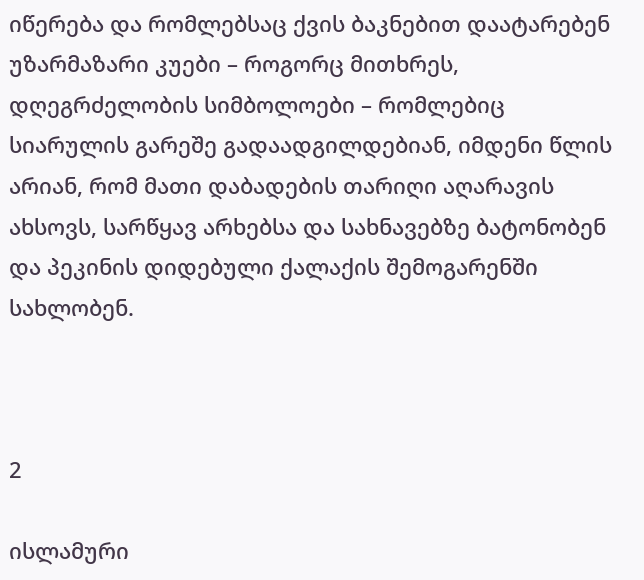იწერება და რომლებსაც ქვის ბაკნებით დაატარებენ უზარმაზარი კუები – როგორც მითხრეს, დღეგრძელობის სიმბოლოები – რომლებიც სიარულის გარეშე გადაადგილდებიან, იმდენი წლის არიან, რომ მათი დაბადების თარიღი აღარავის ახსოვს, სარწყავ არხებსა და სახნავებზე ბატონობენ და პეკინის დიდებული ქალაქის შემოგარენში სახლობენ.



2

ისლამური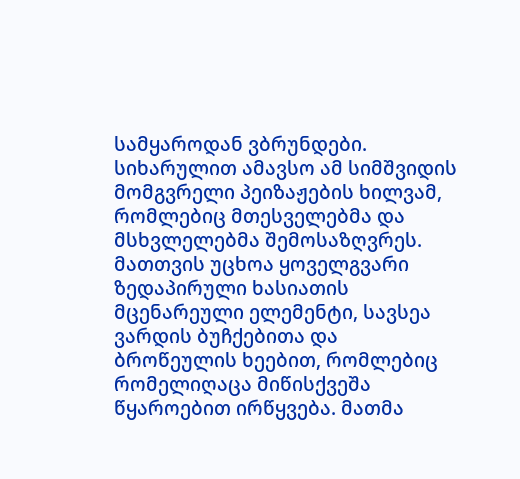სამყაროდან ვბრუნდები. სიხარულით ამავსო ამ სიმშვიდის მომგვრელი პეიზაჟების ხილვამ, რომლებიც მთესველებმა და მსხვლელებმა შემოსაზღვრეს. მათთვის უცხოა ყოველგვარი ზედაპირული ხასიათის მცენარეული ელემენტი, სავსეა ვარდის ბუჩქებითა და ბროწეულის ხეებით, რომლებიც რომელიღაცა მიწისქვეშა წყაროებით ირწყვება. მათმა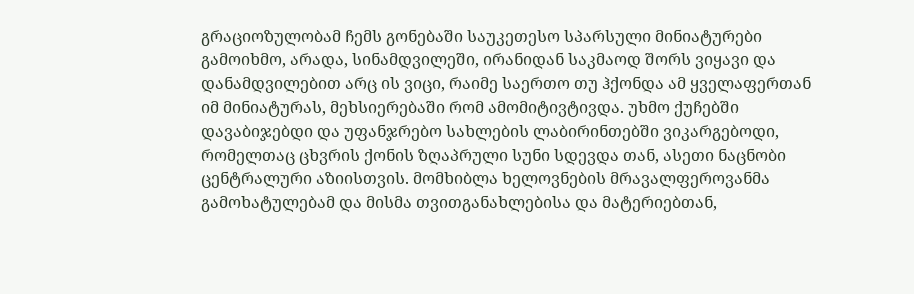გრაციოზულობამ ჩემს გონებაში საუკეთესო სპარსული მინიატურები გამოიხმო, არადა, სინამდვილეში, ირანიდან საკმაოდ შორს ვიყავი და დანამდვილებით არც ის ვიცი, რაიმე საერთო თუ ჰქონდა ამ ყველაფერთან იმ მინიატურას, მეხსიერებაში რომ ამომიტივტივდა. უხმო ქუჩებში დავაბიჯებდი და უფანჯრებო სახლების ლაბირინთებში ვიკარგებოდი, რომელთაც ცხვრის ქონის ზღაპრული სუნი სდევდა თან, ასეთი ნაცნობი ცენტრალური აზიისთვის. მომხიბლა ხელოვნების მრავალფეროვანმა გამოხატულებამ და მისმა თვითგანახლებისა და მატერიებთან,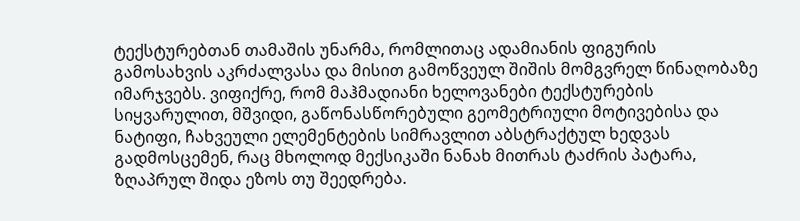ტექსტურებთან თამაშის უნარმა, რომლითაც ადამიანის ფიგურის გამოსახვის აკრძალვასა და მისით გამოწვეულ შიშის მომგვრელ წინაღობაზე იმარჯვებს. ვიფიქრე, რომ მაჰმადიანი ხელოვანები ტექსტურების სიყვარულით, მშვიდი, გაწონასწორებული გეომეტრიული მოტივებისა და ნატიფი, ჩახვეული ელემენტების სიმრავლით აბსტრაქტულ ხედვას გადმოსცემენ, რაც მხოლოდ მექსიკაში ნანახ მითრას ტაძრის პატარა, ზღაპრულ შიდა ეზოს თუ შეედრება.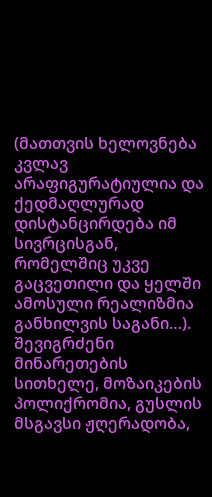(მათთვის ხელოვნება კვლავ არაფიგურატიულია და ქედმაღლურად დისტანცირდება იმ სივრცისგან, რომელშიც უკვე გაცვეთილი და ყელში ამოსული რეალიზმია განხილვის საგანი…). შევიგრძენი მინარეთების სითხელე, მოზაიკების პოლიქრომია, გუსლის მსგავსი ჟღერადობა,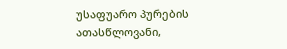უსაფუარო პურების ათასწლოვანი,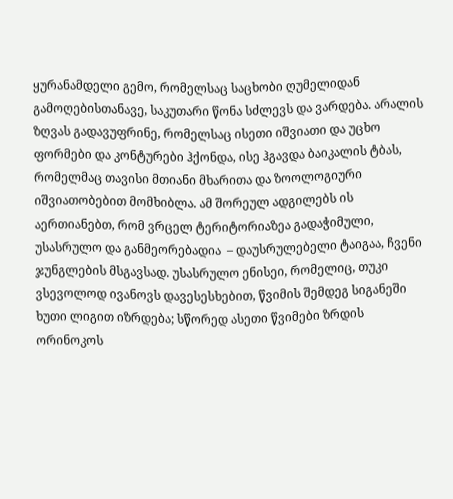ყურანამდელი გემო, რომელსაც საცხობი ღუმელიდან გამოღებისთანავე, საკუთარი წონა სძლევს და ვარდება. არალის ზღვას გადავუფრინე, რომელსაც ისეთი იშვიათი და უცხო ფორმები და კონტურები ჰქონდა, ისე ჰგავდა ბაიკალის ტბას, რომელმაც თავისი მთიანი მხარითა და ზოოლოგიური იშვიათობებით მომხიბლა. ამ შორეულ ადგილებს ის აერთიანებთ, რომ ვრცელ ტერიტორიაზეა გადაჭიმული, უსასრულო და განმეორებადია  – დაუსრულებელი ტაიგაა, ჩვენი ჯუნგლების მსგავსად. უსასრულო ენისეი, რომელიც, თუკი ვსევოლოდ ივანოვს დავესესხებით, წვიმის შემდეგ სიგანეში ხუთი ლიგით იზრდება; სწორედ ასეთი წვიმები ზრდის ორინოკოს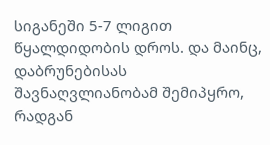სიგანეში 5-7 ლიგით წყალდიდობის დროს. და მაინც, დაბრუნებისას შავნაღვლიანობამ შემიპყრო, რადგან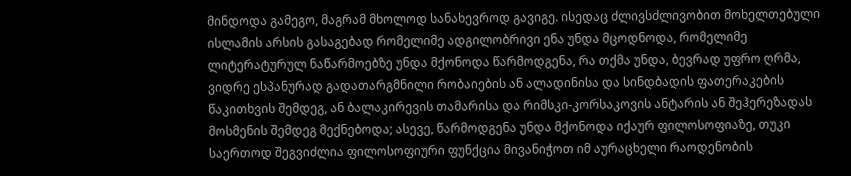მინდოდა გამეგო, მაგრამ მხოლოდ სანახევროდ გავიგე. ისედაც ძლივსძლივობით მოხელთებული ისლამის არსის გასაგებად რომელიმე ადგილობრივი ენა უნდა მცოდნოდა, რომელიმე ლიტერატურულ ნაწარმოებზე უნდა მქონოდა წარმოდგენა, რა თქმა უნდა, ბევრად უფრო ღრმა, ვიდრე ესპანურად გადათარგმნილი რობაიების ან ალადინისა და სინდბადის ფათერაკების წაკითხვის შემდეგ, ან ბალაკირევის თამარისა და რიმსკი-კორსაკოვის ანტარის ან შეჰერეზადას მოსმენის შემდეგ მექნებოდა; ასევე, წარმოდგენა უნდა მქონოდა იქაურ ფილოსოფიაზე, თუკი საერთოდ შეგვიძლია ფილოსოფიური ფუნქცია მივანიჭოთ იმ აურაცხელი რაოდენობის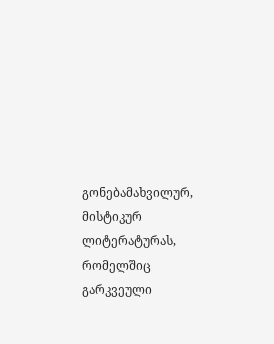გონებამახვილურ, მისტიკურ ლიტერატურას, რომელშიც გარკვეული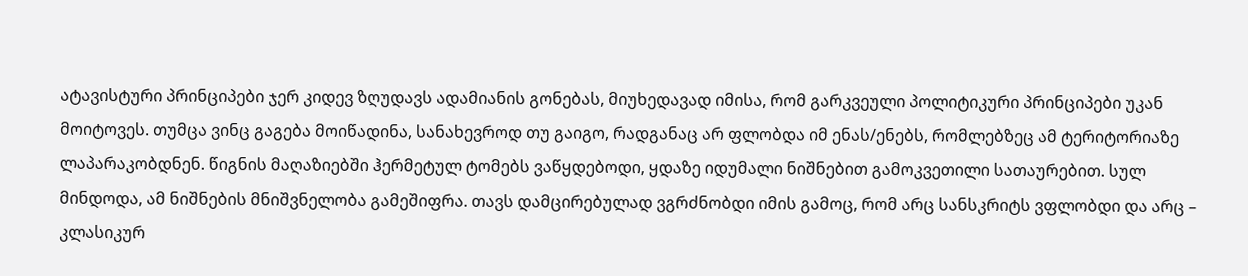ატავისტური პრინციპები ჯერ კიდევ ზღუდავს ადამიანის გონებას, მიუხედავად იმისა, რომ გარკვეული პოლიტიკური პრინციპები უკან მოიტოვეს. თუმცა ვინც გაგება მოიწადინა, სანახევროდ თუ გაიგო, რადგანაც არ ფლობდა იმ ენას/ენებს, რომლებზეც ამ ტერიტორიაზე ლაპარაკობდნენ. წიგნის მაღაზიებში ჰერმეტულ ტომებს ვაწყდებოდი, ყდაზე იდუმალი ნიშნებით გამოკვეთილი სათაურებით. სულ მინდოდა, ამ ნიშნების მნიშვნელობა გამეშიფრა. თავს დამცირებულად ვგრძნობდი იმის გამოც, რომ არც სანსკრიტს ვფლობდი და არც – კლასიკურ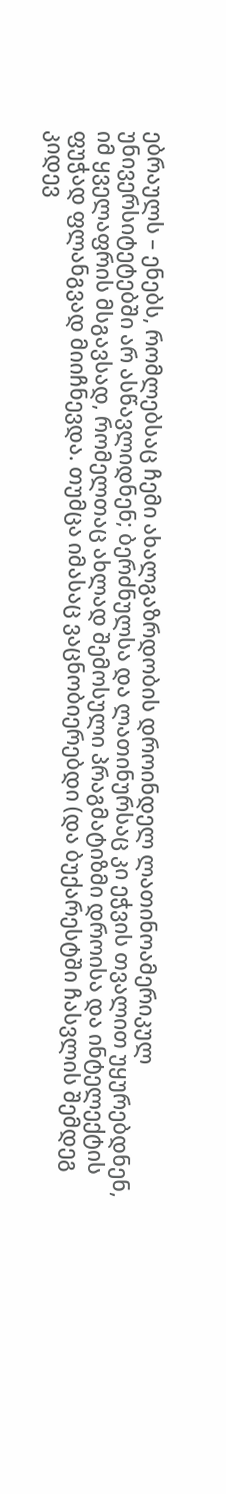ებრაულს – ენებს, რომლებსაც ჩემი ახალგაზრდობის დროინდელ ლათინოამერიკულ უნივერსიტეტებში არ ასწავლიდნენ; ბერძნულსა და ლათინურსაც კი ეჭვის თვალით უყურებდნენ, იმ ყველაფრის მსგავსად, რომელთაც ახლად შემოსული პრაგმატიზმი დროისა და ინტელექტის ფუჭად ფლანგვად მიიჩნევდა. თუმცა იმასაც ვაცნობიერებდი (და ბუქარესტში ჩასვლის შემდეგ კიდევ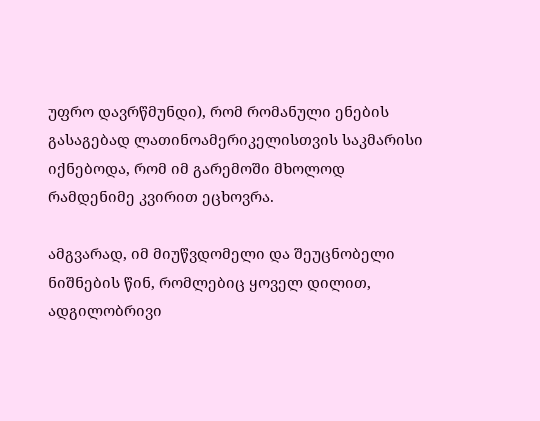უფრო დავრწმუნდი), რომ რომანული ენების გასაგებად ლათინოამერიკელისთვის საკმარისი იქნებოდა, რომ იმ გარემოში მხოლოდ რამდენიმე კვირით ეცხოვრა.

ამგვარად, იმ მიუწვდომელი და შეუცნობელი ნიშნების წინ, რომლებიც ყოველ დილით, ადგილობრივი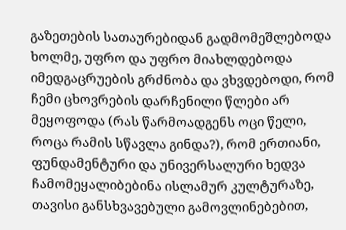გაზეთების სათაურებიდან გადმომეშლებოდა ხოლმე, უფრო და უფრო მიახლდებოდა იმედგაცრუების გრძნობა და ვხვდებოდი, რომ ჩემი ცხოვრების დარჩენილი წლები არ მეყოფოდა (რას წარმოადგენს ოცი წელი, როცა რამის სწავლა გინდა?), რომ ერთიანი, ფუნდამენტური და უნივერსალური ხედვა ჩამომეყალიბებინა ისლამურ კულტურაზე, თავისი განსხვავებული გამოვლინებებით,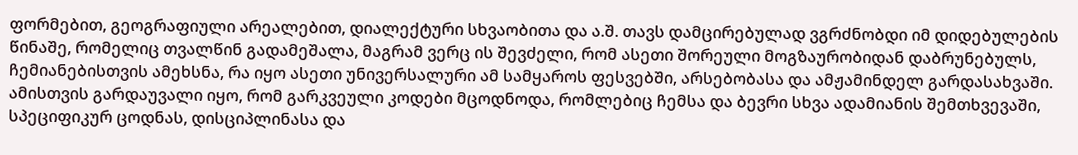ფორმებით, გეოგრაფიული არეალებით, დიალექტური სხვაობითა და ა.შ. თავს დამცირებულად ვგრძნობდი იმ დიდებულების წინაშე, რომელიც თვალწინ გადამეშალა, მაგრამ ვერც ის შევძელი, რომ ასეთი შორეული მოგზაურობიდან დაბრუნებულს, ჩემიანებისთვის ამეხსნა, რა იყო ასეთი უნივერსალური ამ სამყაროს ფესვებში, არსებობასა და ამჟამინდელ გარდასახვაში. ამისთვის გარდაუვალი იყო, რომ გარკვეული კოდები მცოდნოდა, რომლებიც ჩემსა და ბევრი სხვა ადამიანის შემთხვევაში, სპეციფიკურ ცოდნას, დისციპლინასა და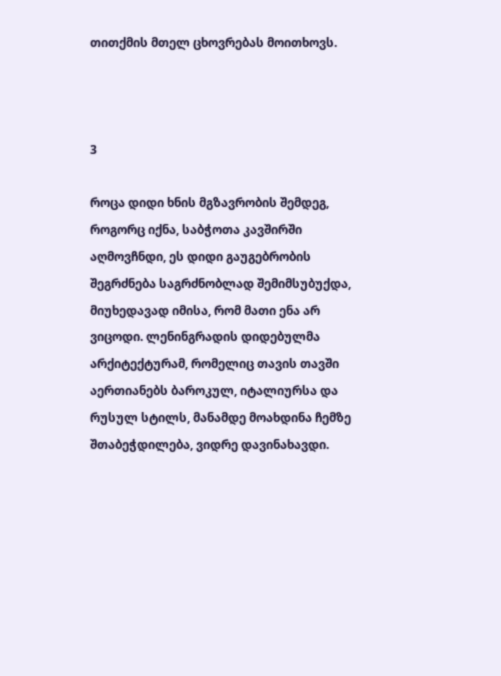თითქმის მთელ ცხოვრებას მოითხოვს.



3

როცა დიდი ხნის მგზავრობის შემდეგ, როგორც იქნა, საბჭოთა კავშირში აღმოვჩნდი, ეს დიდი გაუგებრობის შეგრძნება საგრძნობლად შემიმსუბუქდა, მიუხედავად იმისა, რომ მათი ენა არ ვიცოდი. ლენინგრადის დიდებულმა არქიტექტურამ, რომელიც თავის თავში აერთიანებს ბაროკულ, იტალიურსა და რუსულ სტილს, მანამდე მოახდინა ჩემზე შთაბეჭდილება, ვიდრე დავინახავდი.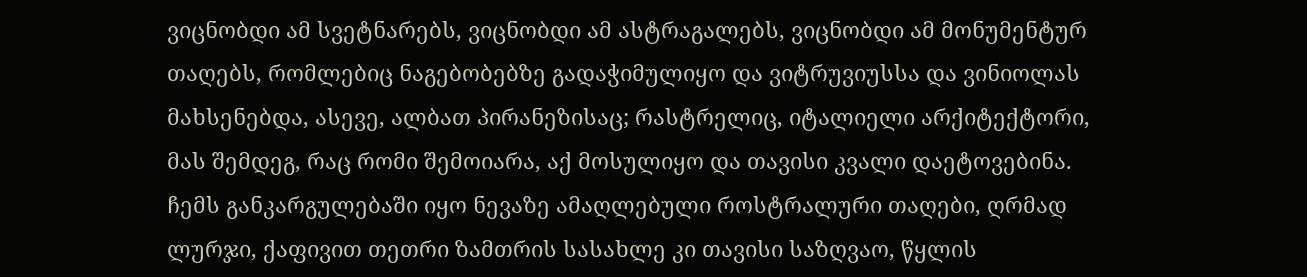ვიცნობდი ამ სვეტნარებს, ვიცნობდი ამ ასტრაგალებს, ვიცნობდი ამ მონუმენტურ თაღებს, რომლებიც ნაგებობებზე გადაჭიმულიყო და ვიტრუვიუსსა და ვინიოლას მახსენებდა, ასევე, ალბათ პირანეზისაც; რასტრელიც, იტალიელი არქიტექტორი, მას შემდეგ, რაც რომი შემოიარა, აქ მოსულიყო და თავისი კვალი დაეტოვებინა. ჩემს განკარგულებაში იყო ნევაზე ამაღლებული როსტრალური თაღები, ღრმად ლურჯი, ქაფივით თეთრი ზამთრის სასახლე კი თავისი საზღვაო, წყლის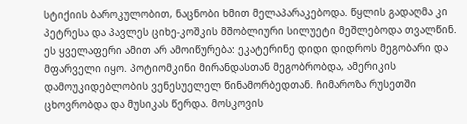სტიქიის ბაროკულობით, ნაცნობი ხმით მელაპარაკებოდა. წყლის გადაღმა კი პეტრესა და პავლეს ციხე-კოშკის მშობლიური სილუეტი მეშლებოდა თვალწინ. ეს ყველაფერი ამით არ ამოიწურება: ეკატერინე დიდი დიდროს მეგობარი და მფარველი იყო. პოტიომკინი მირანდასთან მეგობრობდა, ამერიკის დამოუკიდებლობის ვენესუელელ წინამორბედთან. ჩიმაროზა რუსეთში ცხოვრობდა და მუსიკას წერდა. მოსკოვის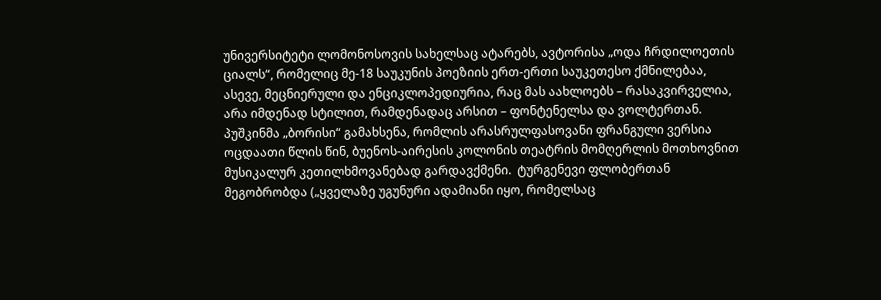უნივერსიტეტი ლომონოსოვის სახელსაც ატარებს, ავტორისა „ოდა ჩრდილოეთის ციალს“, რომელიც მე-18 საუკუნის პოეზიის ერთ-ერთი საუკეთესო ქმნილებაა, ასევე, მეცნიერული და ენციკლოპედიურია, რაც მას აახლოებს – რასაკვირველია, არა იმდენად სტილით, რამდენადაც არსით – ფონტენელსა და ვოლტერთან. პუშკინმა „ბორისი“ გამახსენა, რომლის არასრულფასოვანი ფრანგული ვერსია ოცდაათი წლის წინ, ბუენოს-აირესის კოლონის თეატრის მომღერლის მოთხოვნით მუსიკალურ კეთილხმოვანებად გარდავქმენი.  ტურგენევი ფლობერთან მეგობრობდა („ყველაზე უგუნური ადამიანი იყო, რომელსაც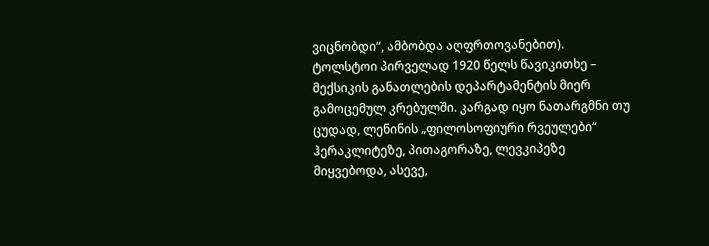ვიცნობდი“, ამბობდა აღფრთოვანებით). ტოლსტოი პირველად 1920 წელს წავიკითხე – მექსიკის განათლების დეპარტამენტის მიერ გამოცემულ კრებულში. კარგად იყო ნათარგმნი თუ ცუდად, ლენინის „ფილოსოფიური რვეულები“ ჰერაკლიტეზე, პითაგორაზე, ლევკიპეზე მიყვებოდა, ასევე,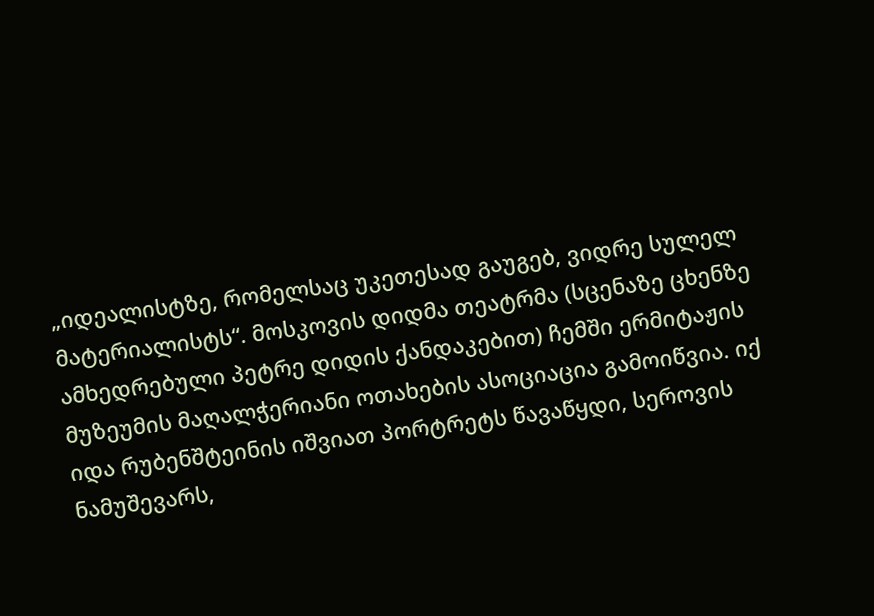„იდეალისტზე, რომელსაც უკეთესად გაუგებ, ვიდრე სულელ მატერიალისტს“. მოსკოვის დიდმა თეატრმა (სცენაზე ცხენზე ამხედრებული პეტრე დიდის ქანდაკებით) ჩემში ერმიტაჟის მუზეუმის მაღალჭერიანი ოთახების ასოციაცია გამოიწვია. იქ იდა რუბენშტეინის იშვიათ პორტრეტს წავაწყდი, სეროვის ნამუშევარს,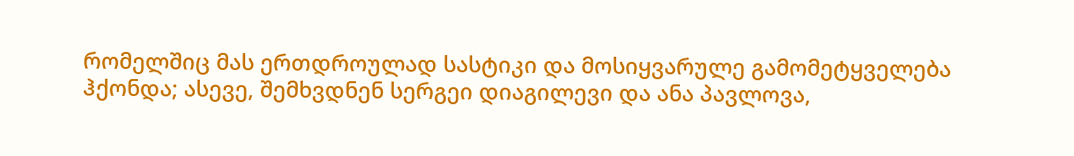რომელშიც მას ერთდროულად სასტიკი და მოსიყვარულე გამომეტყველება ჰქონდა; ასევე, შემხვდნენ სერგეი დიაგილევი და ანა პავლოვა,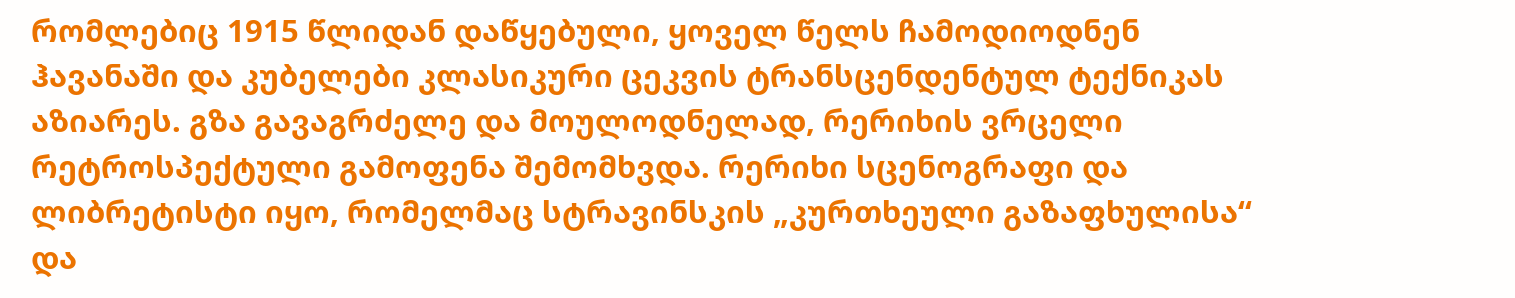რომლებიც 1915 წლიდან დაწყებული, ყოველ წელს ჩამოდიოდნენ ჰავანაში და კუბელები კლასიკური ცეკვის ტრანსცენდენტულ ტექნიკას აზიარეს. გზა გავაგრძელე და მოულოდნელად, რერიხის ვრცელი რეტროსპექტული გამოფენა შემომხვდა. რერიხი სცენოგრაფი და ლიბრეტისტი იყო, რომელმაც სტრავინსკის „კურთხეული გაზაფხულისა“ და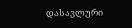დასავლური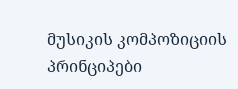მუსიკის კომპოზიციის პრინციპები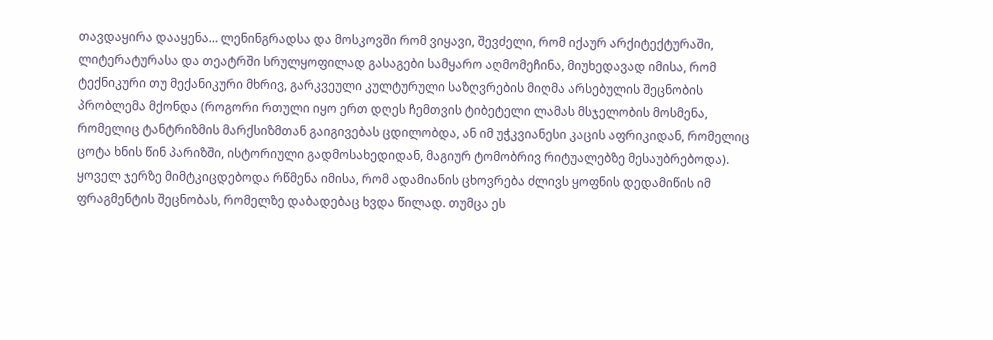თავდაყირა დააყენა… ლენინგრადსა და მოსკოვში რომ ვიყავი, შევძელი, რომ იქაურ არქიტექტურაში, ლიტერატურასა და თეატრში სრულყოფილად გასაგები სამყარო აღმომეჩინა, მიუხედავად იმისა, რომ ტექნიკური თუ მექანიკური მხრივ, გარკვეული კულტურული საზღვრების მიღმა არსებულის შეცნობის პრობლემა მქონდა (როგორი რთული იყო ერთ დღეს ჩემთვის ტიბეტელი ლამას მსჯელობის მოსმენა, რომელიც ტანტრიზმის მარქსიზმთან გაიგივებას ცდილობდა, ან იმ უჭკვიანესი კაცის აფრიკიდან, რომელიც ცოტა ხნის წინ პარიზში, ისტორიული გადმოსახედიდან, მაგიურ ტომობრივ რიტუალებზე მესაუბრებოდა). ყოველ ჯერზე მიმტკიცდებოდა რწმენა იმისა, რომ ადამიანის ცხოვრება ძლივს ყოფნის დედამიწის იმ ფრაგმენტის შეცნობას, რომელზე დაბადებაც ხვდა წილად. თუმცა ეს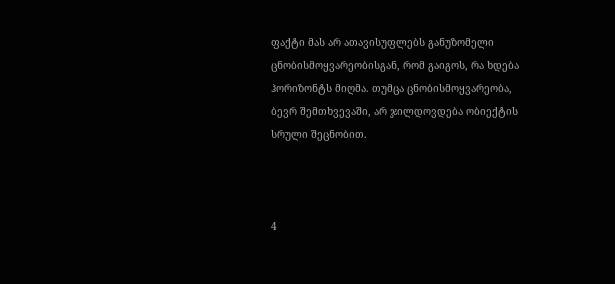ფაქტი მას არ ათავისუფლებს განუზომელი ცნობისმოყვარეობისგან, რომ გაიგოს, რა ხდება ჰორიზონტს მიღმა. თუმცა ცნობისმოყვარეობა, ბევრ შემთხვევაში, არ ჯილდოვდება ობიექტის სრული შეცნობით.



4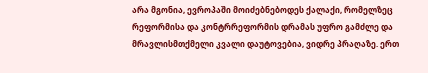არა მგონია, ევროპაში მოიძებნებოდეს ქალაქი, რომელზეც რეფორმისა და კონტრრეფორმის დრამას უფრო გამძლე და მრავლისმთქმელი კვალი დაუტოვებია, ვიდრე პრაღაზე. ერთ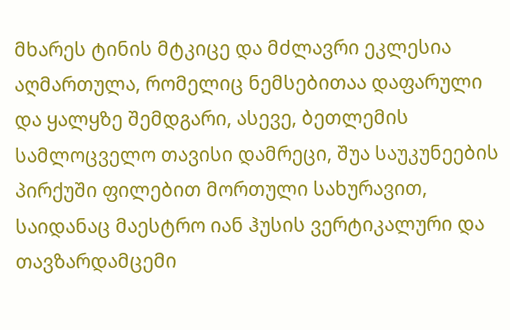მხარეს ტინის მტკიცე და მძლავრი ეკლესია აღმართულა, რომელიც ნემსებითაა დაფარული და ყალყზე შემდგარი, ასევე, ბეთლემის სამლოცველო თავისი დამრეცი, შუა საუკუნეების პირქუში ფილებით მორთული სახურავით, საიდანაც მაესტრო იან ჰუსის ვერტიკალური და თავზარდამცემი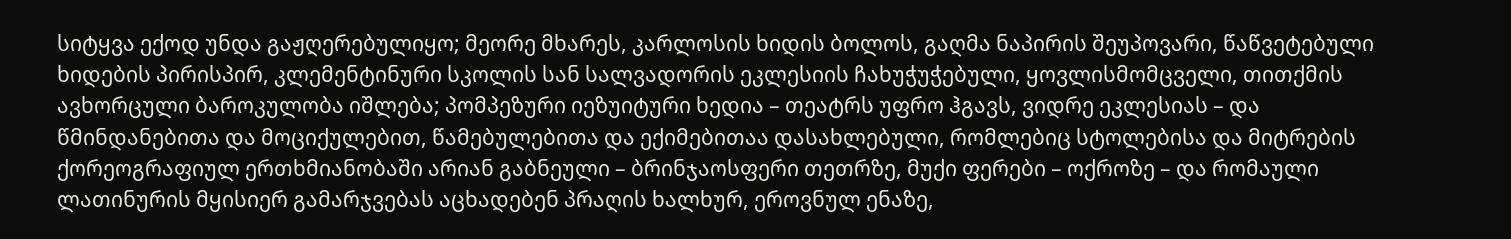სიტყვა ექოდ უნდა გაჟღერებულიყო; მეორე მხარეს, კარლოსის ხიდის ბოლოს, გაღმა ნაპირის შეუპოვარი, წაწვეტებული ხიდების პირისპირ, კლემენტინური სკოლის სან სალვადორის ეკლესიის ჩახუჭუჭებული, ყოვლისმომცველი, თითქმის ავხორცული ბაროკულობა იშლება; პომპეზური იეზუიტური ხედია – თეატრს უფრო ჰგავს, ვიდრე ეკლესიას – და წმინდანებითა და მოციქულებით, წამებულებითა და ექიმებითაა დასახლებული, რომლებიც სტოლებისა და მიტრების ქორეოგრაფიულ ერთხმიანობაში არიან გაბნეული – ბრინჯაოსფერი თეთრზე, მუქი ფერები – ოქროზე – და რომაული ლათინურის მყისიერ გამარჯვებას აცხადებენ პრაღის ხალხურ, ეროვნულ ენაზე,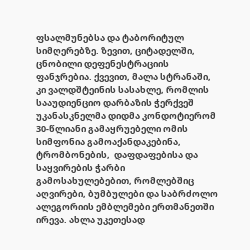ფსალმუნებსა და ტაბორიტულ სიმღერებზე. ზევით, ციტადელში, ცნობილი დეფენესტრაციის ფანჯრებია. ქვევით, მალა სტრანაში, კი ვალდშტეინის სასახლე, რომლის სააუდიენციო დარბაზის ჭერქვეშ უკანასკნელმა დიდმა კონდოტიერომ 30-წლიანი გამაყრუებელი ომის სიმფონია გამოაქანდაკებინა, ტრომბონების,  დაფდაფებისა და საყვირების ჭარბი გამოსახულებებით, რომლებშიც აღვირები, ბუმბულები და საბრძოლო ალეგორიის ემბლემები ერთმანეთში ირევა. ახლა უკეთესად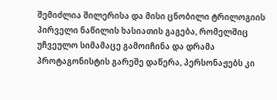შემიძლია შილერისა და მისი ცნობილი ტრილოგიის პირველი ნაწილის ხასიათის გაგება, რომელშიც უჩვეულო სიმამაცე გამოიჩინა და დრამა პროტაგონისტის გარეშე დაწერა, პერსონაჟებს კი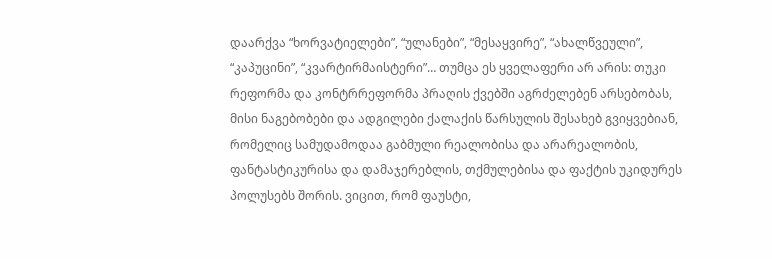დაარქვა “ხორვატიელები”, “ულანები”, “მესაყვირე”, “ახალწვეული”, “კაპუცინი”, “კვარტირმაისტერი”… თუმცა ეს ყველაფერი არ არის: თუკი რეფორმა და კონტრრეფორმა პრაღის ქვებში აგრძელებენ არსებობას, მისი ნაგებობები და ადგილები ქალაქის წარსულის შესახებ გვიყვებიან, რომელიც სამუდამოდაა გაბმული რეალობისა და არარეალობის, ფანტასტიკურისა და დამაჯერებლის, თქმულებისა და ფაქტის უკიდურეს პოლუსებს შორის. ვიცით, რომ ფაუსტი,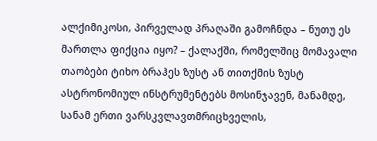ალქიმიკოსი, პირველად პრაღაში გამოჩნდა – ნუთუ ეს მართლა ფიქცია იყო? – ქალაქში, რომელშიც მომავალი თაობები ტიხო ბრაჰეს ზუსტ ან თითქმის ზუსტ ასტრონომიულ ინსტრუმენტებს მოსინჯავენ, მანამდე, სანამ ერთი ვარსკვლავთმრიცხველის,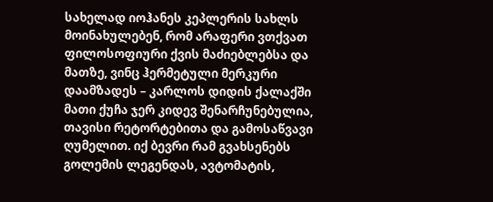სახელად იოჰანეს კეპლერის სახლს მოინახულებენ, რომ არაფერი ვთქვათ ფილოსოფიური ქვის მაძიებლებსა და მათზე, ვინც ჰერმეტული მერკური დაამზადეს – კარლოს დიდის ქალაქში მათი ქუჩა ჯერ კიდევ შენარჩუნებულია, თავისი რეტორტებითა და გამოსაწვავი ღუმელით. იქ ბევრი რამ გვახსენებს გოლემის ლეგენდას, ავტომატის,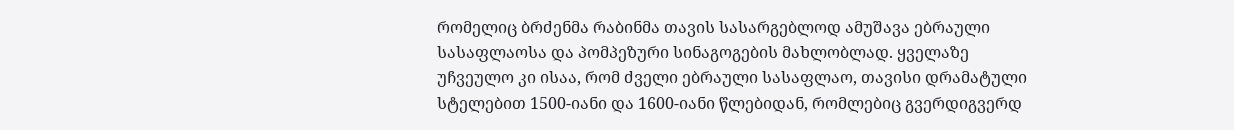რომელიც ბრძენმა რაბინმა თავის სასარგებლოდ ამუშავა ებრაული სასაფლაოსა და პომპეზური სინაგოგების მახლობლად. ყველაზე უჩვეულო კი ისაა, რომ ძველი ებრაული სასაფლაო, თავისი დრამატული სტელებით 1500-იანი და 1600-იანი წლებიდან, რომლებიც გვერდიგვერდ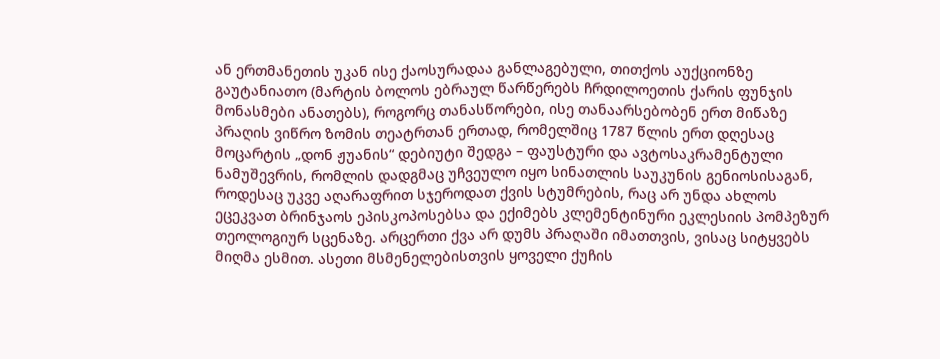ან ერთმანეთის უკან ისე ქაოსურადაა განლაგებული, თითქოს აუქციონზე გაუტანიათო (მარტის ბოლოს ებრაულ წარწერებს ჩრდილოეთის ქარის ფუნჯის მონასმები ანათებს), როგორც თანასწორები, ისე თანაარსებობენ ერთ მიწაზე პრაღის ვიწრო ზომის თეატრთან ერთად, რომელშიც 1787 წლის ერთ დღესაც მოცარტის „დონ ჟუანის“ დებიუტი შედგა – ფაუსტური და ავტოსაკრამენტული ნამუშევრის, რომლის დადგმაც უჩვეულო იყო სინათლის საუკუნის გენიოსისაგან, როდესაც უკვე აღარაფრით სჯეროდათ ქვის სტუმრების, რაც არ უნდა ახლოს ეცეკვათ ბრინჯაოს ეპისკოპოსებსა და ექიმებს კლემენტინური ეკლესიის პომპეზურ თეოლოგიურ სცენაზე. არცერთი ქვა არ დუმს პრაღაში იმათთვის, ვისაც სიტყვებს მიღმა ესმით. ასეთი მსმენელებისთვის ყოველი ქუჩის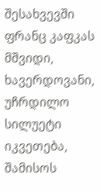შესახვევში ფრანც კაფკას მშვიდი, ხავერდოვანი,  უჩრდილო სილუეტი იკვეთება, შამისოს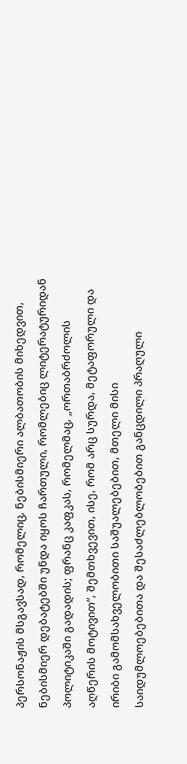პერსონაჟის მსგავსად, რომელიც, ნებისმიერი ალბათობის მიხედვით, ნებისმიერ დებატებში უნდა იყოს ჩართული, რომლებიც ლიტერატურიდან პოლიტიკაში გადადის; ფრანც კაფკას, რომელმაც, „ორთაბრძოლის აღწერის მოტივით“, შემთხვევით, ისე, რომ არც სურდა, მეტაფორული და ირიბი გამომსახველობითი საშუალებებით, მთელი მისი საიდუმლოებებითა და შესაძლებლობებით განცდილი პრაღული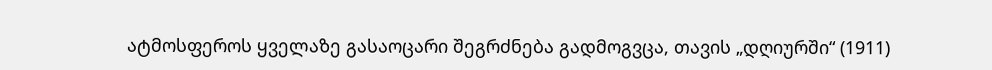ატმოსფეროს ყველაზე გასაოცარი შეგრძნება გადმოგვცა, თავის „დღიურში“ (1911)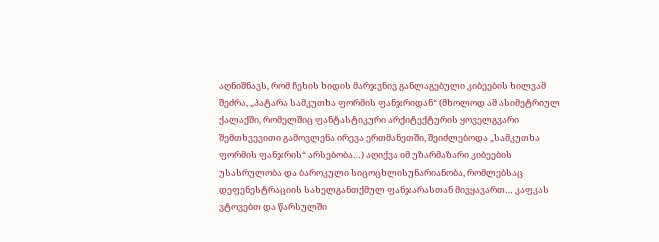აღნიშნავს, რომ ჩეხის ხიდის მარჯვნივ განლაგებული კიბეების ხილვამ შეძრა, „პატარა სამკუთხა ფორმის ფანჯრიდან“ (მხოლოდ ამ ასიმეტრიულ ქალაქში, რომელშიც ფანტასტიკური არქიტექტურის ყოველგვარი შემთხვევითი გამოვლენა ირევა ერთმანეთში, შეიძლებოდა „სამკუთხა ფორმის ფანჯრის“ არსებობა…) აღიქვა იმ უზარმაზარი კიბეების უსასრულობა და ბაროკული სიცოცხლისუნარიანობა, რომლებსაც დეფენესტრაციის სახელგანთქმულ ფანჯარასთან მივყავართ… კაფკას ვტოვებთ და წარსულში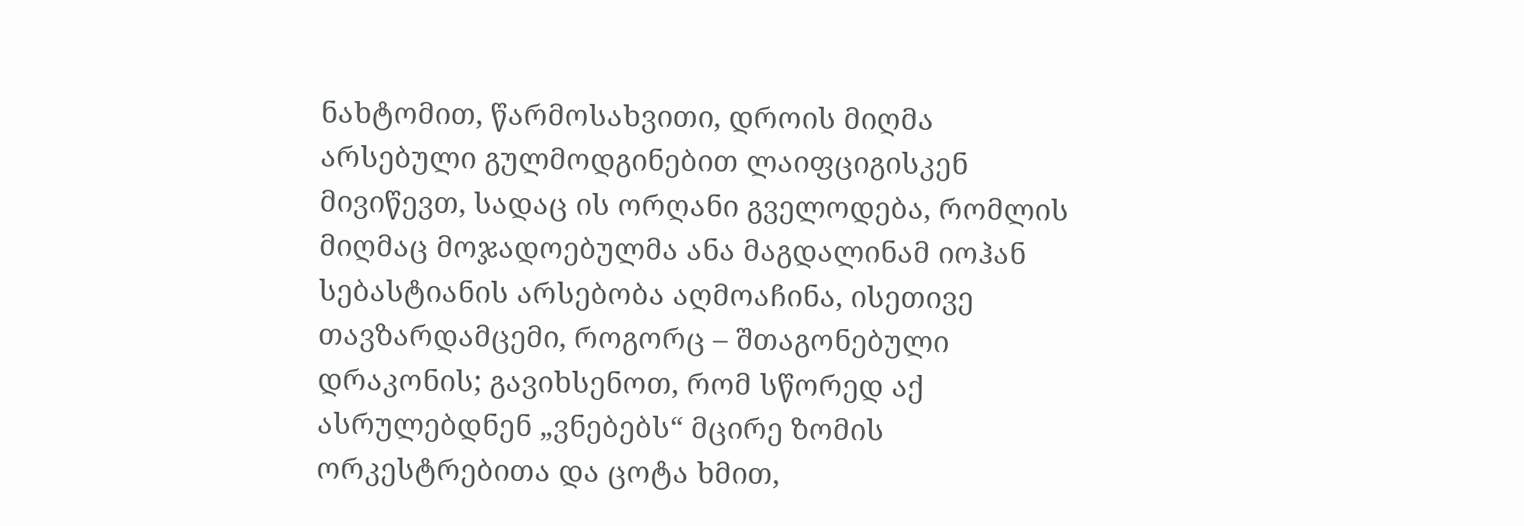ნახტომით, წარმოსახვითი, დროის მიღმა არსებული გულმოდგინებით ლაიფციგისკენ მივიწევთ, სადაც ის ორღანი გველოდება, რომლის მიღმაც მოჯადოებულმა ანა მაგდალინამ იოჰან სებასტიანის არსებობა აღმოაჩინა, ისეთივე თავზარდამცემი, როგორც – შთაგონებული დრაკონის; გავიხსენოთ, რომ სწორედ აქ ასრულებდნენ „ვნებებს“ მცირე ზომის ორკესტრებითა და ცოტა ხმით,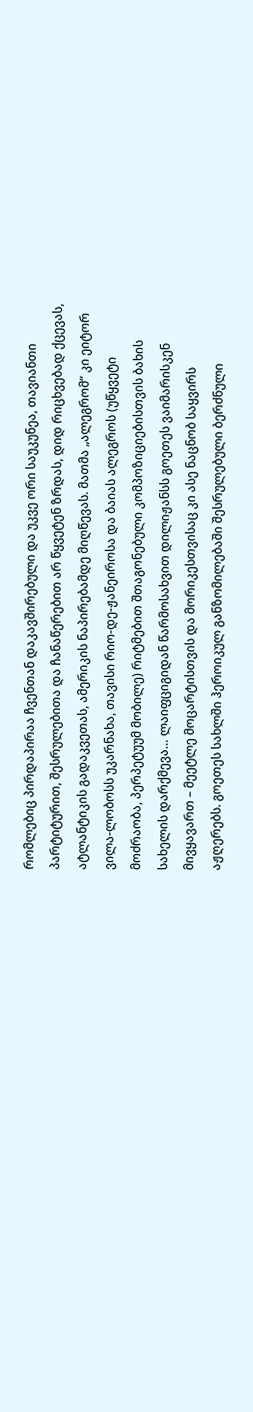რომლებიც პირდაპირაა ჩვენთან დაკავშირებული და უკვე ორი საუკუნეა, თავიანთი პარტიტურით, შესრულებითა და ჩანაწერებით არ წყვეტენ ზრდას, დიდ რიცხვებად ქცევას, ატლანტიკის გადაკვეთას, ამერიკის ნაპირებამდე მიღწევას. მათმა „ალეგრომ“ კი ეიტორ ვილა-ლობოსს უკარნახა, თავისი რიო-დე-ჟანეიროსა და ბაიას ალეგროს (უწყვეტი მოძრაობა, პერპეტუუმ მობილე) რიტმებით შთაგონებული კომპოზიციებისთვის ბახის სახელის დარქმევა… ლაიფციგიდან წარმოსახვით დილიჟანსს გოეთეს ვაიმარისკენ მივყავართ – მეეტლე მოცარტისთვის და მორიკესთვისაც კი ასე ნაცნობ საყვირს აჟღერებს. გოეთეს სახლში ჰეროიკულ განზომილებაში შესრულებული ბერძნული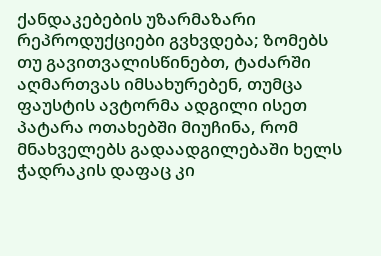ქანდაკებების უზარმაზარი რეპროდუქციები გვხვდება; ზომებს თუ გავითვალისწინებთ, ტაძარში აღმართვას იმსახურებენ, თუმცა ფაუსტის ავტორმა ადგილი ისეთ პატარა ოთახებში მიუჩინა, რომ მნახველებს გადაადგილებაში ხელს ჭადრაკის დაფაც კი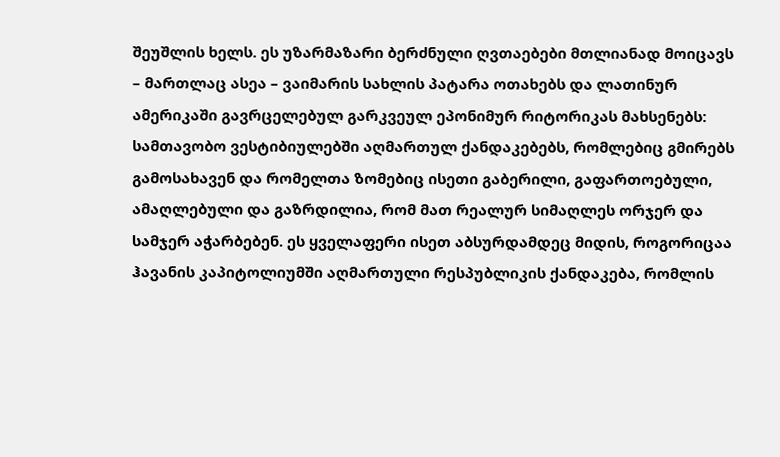შეუშლის ხელს. ეს უზარმაზარი ბერძნული ღვთაებები მთლიანად მოიცავს – მართლაც ასეა – ვაიმარის სახლის პატარა ოთახებს და ლათინურ ამერიკაში გავრცელებულ გარკვეულ ეპონიმურ რიტორიკას მახსენებს: სამთავობო ვესტიბიულებში აღმართულ ქანდაკებებს, რომლებიც გმირებს გამოსახავენ და რომელთა ზომებიც ისეთი გაბერილი, გაფართოებული, ამაღლებული და გაზრდილია, რომ მათ რეალურ სიმაღლეს ორჯერ და სამჯერ აჭარბებენ. ეს ყველაფერი ისეთ აბსურდამდეც მიდის, როგორიცაა ჰავანის კაპიტოლიუმში აღმართული რესპუბლიკის ქანდაკება, რომლის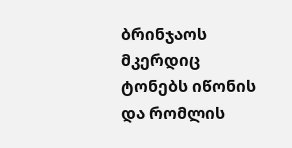ბრინჯაოს მკერდიც ტონებს იწონის და რომლის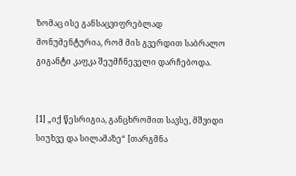ზომაც ისე განსაცვიფრებლად მონუმენტურია, რომ მის გვერდით საბრალო გიგანტი კაფკა შეუმჩნეველი დარჩებოდა.


[1] „იქ წესრიგია, განცხრომით სავსე, მშვიდი სიუხვე და სილამაზე“ [თარგმნა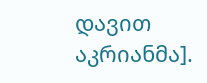დავით აკრიანმა].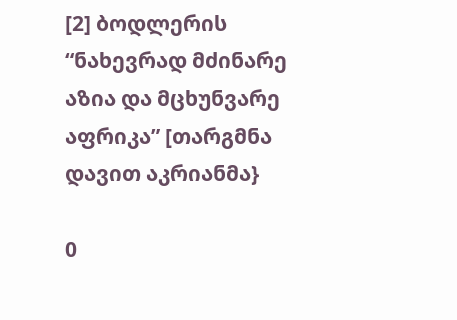[2] ბოდლერის “ნახევრად მძინარე აზია და მცხუნვარე აფრიკა” [თარგმნა დავით აკრიანმა}

0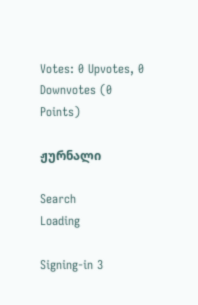Votes: 0 Upvotes, 0 Downvotes (0 Points)

ჟურნალი

Search
Loading

Signing-in 3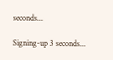seconds...

Signing-up 3 seconds...